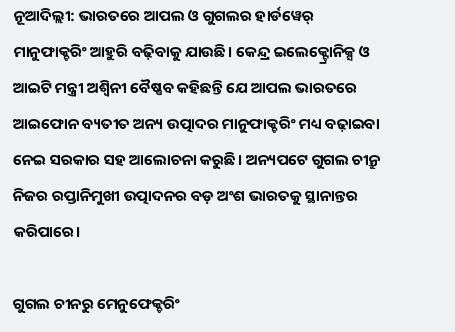ନୂଆଦିଲ୍ଲୀ: ଭାରତରେ ଆପଲ ଓ ଗୁଗଲର ହାର୍ଡୱେର୍ ମାନୁଫାକ୍ଚରିଂ ଆହୁରି ବଢ଼ିବାକୁ ଯାଉଛି। କେନ୍ଦ୍ର ଇଲେକ୍ଟ୍ରୋନିକ୍ସ ଓ ଆଇଟି ମନ୍ତ୍ରୀ ଅଶ୍ୱିନୀ ବୈଷ୍ଣବ କହିଛନ୍ତି ଯେ ଆପଲ ଭାରତରେ ଆଇଫୋନ ବ୍ୟତୀତ ଅନ୍ୟ ଉତ୍ପାଦର ମାନୁଫାକ୍ଚରିଂ ମଧ୍ୟ ବଢ଼ାଇବା ନେଇ ସରକାର ସହ ଆଲୋଚନା କରୁଛି। ଅନ୍ୟପଟେ ଗୁଗଲ ଚୀନ୍ରୁ ନିଜର ରପ୍ତାନିମୁଖୀ ଉତ୍ପାଦନର ବଡ଼ ଅଂଶ ଭାରତକୁ ସ୍ଥାନାନ୍ତର କରିପାରେ।

ଗୁଗଲ ଚୀନରୁ ମେନୁଫେକ୍ଚରିଂ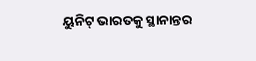ୟୁନିଟ୍ ଭାରତକୁ ସ୍ଥାନାନ୍ତର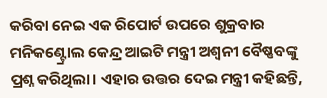କରିବା ନେଇ ଏକ ରିପୋର୍ଟ ଉପରେ ଶୁକ୍ରବାର ମନିକଣ୍ଟ୍ରୋଲ କେନ୍ଦ୍ର ଆଇଟି ମନ୍ତ୍ରୀ ଅଶ୍ୱନୀ ବୈଷ୍ଣବଙ୍କୁ ପ୍ରଶ୍ନ କରିଥିଲା। ଏହାର ଉତ୍ତର ଦେଇ ମନ୍ତ୍ରୀ କହିଛନ୍ତି,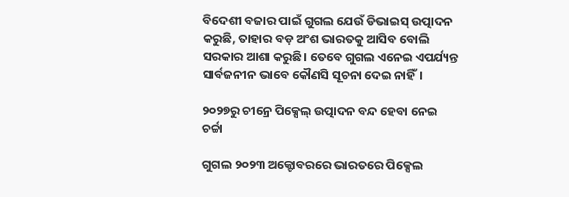ବିଦେଶୀ ବଜାର ପାଇଁ ଗୁଗଲ ଯେଉଁ ଡିଭାଇସ୍ ଉତ୍ପାଦନ କରୁଛି, ତାହାର ବଡ଼ ଅଂଶ ଭାରତକୁ ଆସିବ ବୋଲି ସରକାର ଆଶା କରୁଛି। ତେବେ ଗୁଗଲ ଏନେଇ ଏପର୍ଯ୍ୟନ୍ତ ସାର୍ବଜନୀନ ଭାବେ କୌଣସି ସୂଚନା ଦେଇ ନାହିଁ।

୨୦୨୭ରୁ ଚୀନ୍ରେ ପିକ୍ସେଲ୍ ଉତ୍ପାଦନ ବନ୍ଦ ହେବା ନେଇ ଚର୍ଚ୍ଚା

ଗୁଗଲ ୨୦୨୩ ଅକ୍ଟୋବରରେ ଭାରତରେ ପିକ୍ସେଲ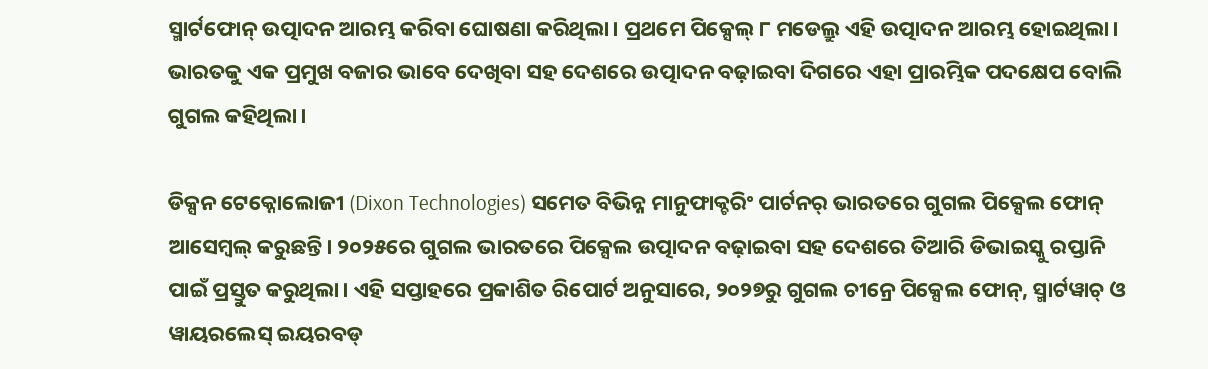ସ୍ମାର୍ଟଫୋନ୍ ଉତ୍ପାଦନ ଆରମ୍ଭ କରିବା ଘୋଷଣା କରିଥିଲା। ପ୍ରଥମେ ପିକ୍ସେଲ୍ ୮ ମଡେଲ୍ରୁ ଏହି ଉତ୍ପାଦନ ଆରମ୍ଭ ହୋଇଥିଲା। ଭାରତକୁ ଏକ ପ୍ରମୁଖ ବଜାର ଭାବେ ଦେଖିବା ସହ ଦେଶରେ ଉତ୍ପାଦନ ବଢ଼ାଇବା ଦିଗରେ ଏହା ପ୍ରାରମ୍ଭିକ ପଦକ୍ଷେପ ବୋଲି ଗୁଗଲ କହିଥିଲା।

ଡିକ୍ସନ ଟେକ୍ନୋଲୋଜୀ (Dixon Technologies) ସମେତ ବିଭିନ୍ନ ମାନୁଫାକ୍ଚରିଂ ପାର୍ଟନର୍ ଭାରତରେ ଗୁଗଲ ପିକ୍ସେଲ ଫୋନ୍ ଆସେମ୍ବଲ୍ କରୁଛନ୍ତି। ୨୦୨୫ରେ ଗୁଗଲ ଭାରତରେ ପିକ୍ସେଲ ଉତ୍ପାଦନ ବଢ଼ାଇବା ସହ ଦେଶରେ ତିଆରି ଡିଭାଇସ୍କୁ ରପ୍ତାନି ପାଇଁ ପ୍ରସ୍ତୁତ କରୁଥିଲା। ଏହି ସପ୍ତାହରେ ପ୍ରକାଶିତ ରିପୋର୍ଟ ଅନୁସାରେ, ୨୦୨୭ରୁ ଗୁଗଲ ଚୀନ୍ରେ ପିକ୍ସେଲ ଫୋନ୍, ସ୍ମାର୍ଟୱାଚ୍ ଓ ୱାୟରଲେସ୍ ଇୟରବଡ୍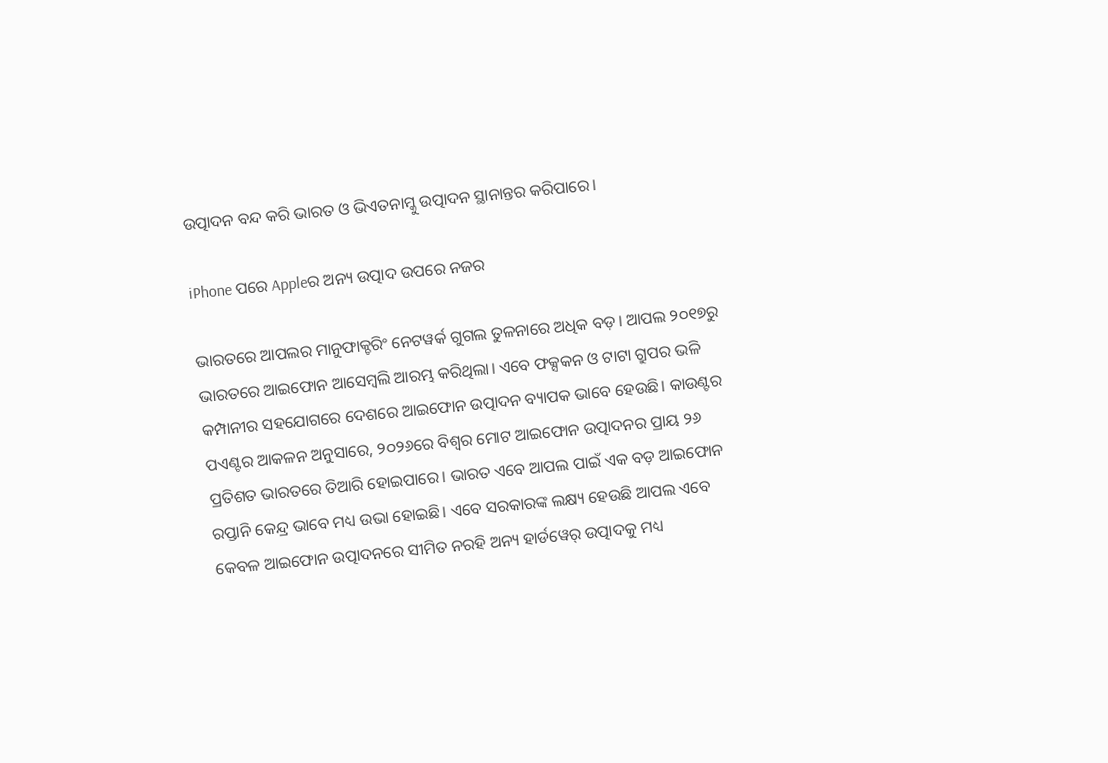ଉତ୍ପାଦନ ବନ୍ଦ କରି ଭାରତ ଓ ଭିଏତନାମ୍କୁ ଉତ୍ପାଦନ ସ୍ଥାନାନ୍ତର କରିପାରେ।

iPhone ପରେ Appleର ଅନ୍ୟ ଉତ୍ପାଦ ଉପରେ ନଜର

ଭାରତରେ ଆପଲର ମାନୁଫାକ୍ଚରିଂ ନେଟୱର୍କ ଗୁଗଲ ତୁଳନାରେ ଅଧିକ ବଡ଼। ଆପଲ ୨୦୧୭ରୁ ଭାରତରେ ଆଇଫୋନ ଆସେମ୍ବଲି ଆରମ୍ଭ କରିଥିଲା। ଏବେ ଫକ୍ସକନ ଓ ଟାଟା ଗ୍ରୁପର ଭଳି କମ୍ପାନୀର ସହଯୋଗରେ ଦେଶରେ ଆଇଫୋନ ଉତ୍ପାଦନ ବ୍ୟାପକ ଭାବେ ହେଉଛି। କାଉଣ୍ଟର ପଏଣ୍ଟର ଆକଳନ ଅନୁସାରେ, ୨୦୨୬ରେ ବିଶ୍ୱର ମୋଟ ଆଇଫୋନ ଉତ୍ପାଦନର ପ୍ରାୟ ୨୬ ପ୍ରତିଶତ ଭାରତରେ ତିଆରି ହୋଇପାରେ। ଭାରତ ଏବେ ଆପଲ ପାଇଁ ଏକ ବଡ଼ ଆଇଫୋନ ରପ୍ତାନି କେନ୍ଦ୍ର ଭାବେ ମଧ୍ୟ ଉଭା ହୋଇଛି। ଏବେ ସରକାରଙ୍କ ଲକ୍ଷ୍ୟ ହେଉଛି ଆପଲ ଏବେ କେବଳ ଆଇଫୋନ ଉତ୍ପାଦନରେ ସୀମିତ ନରହି ଅନ୍ୟ ହାର୍ଡୱେର୍ ଉତ୍ପାଦକୁ ମଧ୍ୟ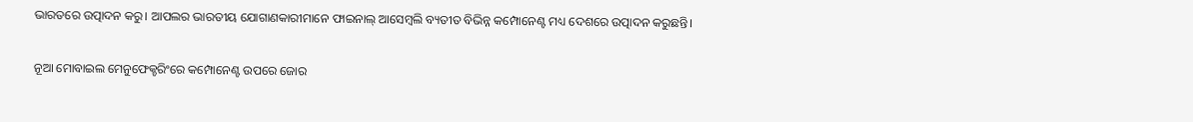ଭାରତରେ ଉତ୍ପାଦନ କରୁ। ଆପଲର ଭାରତୀୟ ଯୋଗାଣକାରୀମାନେ ଫାଇନାଲ୍ ଆସେମ୍ବଲି ବ୍ୟତୀତ ବିଭିନ୍ନ କମ୍ପୋନେଣ୍ଟ ମଧ୍ୟ ଦେଶରେ ଉତ୍ପାଦନ କରୁଛନ୍ତି।

ନୂଆ ମୋବାଇଲ ମେନୁଫେକ୍ଚରିଂରେ କମ୍ପୋନେଣ୍ଟ ଉପରେ ଜୋର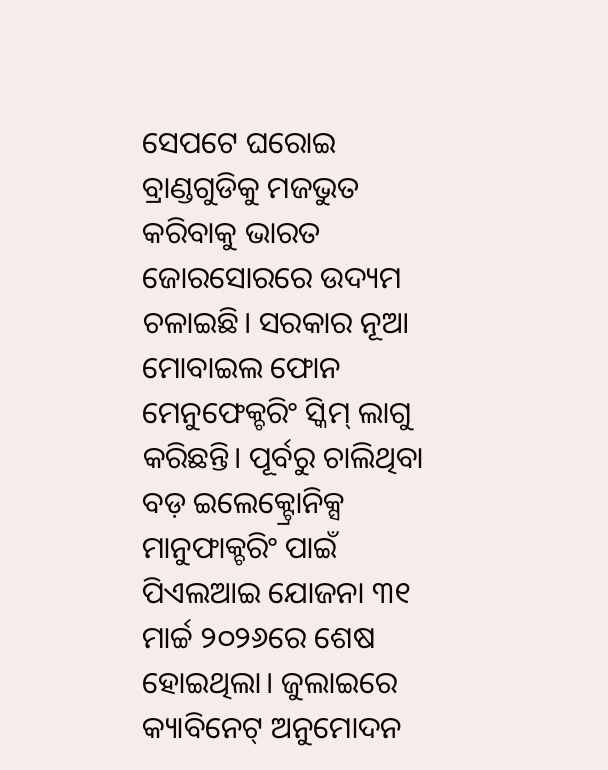ସେପଟେ ଘରୋଇ ବ୍ରାଣ୍ଡଗୁଡିକୁ ମଜଭୁତ କରିବାକୁ ଭାରତ ଜୋରସୋରରେ ଉଦ୍ୟମ ଚଳାଇଛି। ସରକାର ନୂଆ ମୋବାଇଲ ଫୋନ ମେନୁଫେକ୍ଚରିଂ ସ୍କିମ୍ ଲାଗୁ କରିଛନ୍ତି। ପୂର୍ବରୁ ଚାଲିଥିବା ବଡ଼ ଇଲେକ୍ଟ୍ରୋନିକ୍ସ ମାନୁଫାକ୍ଚରିଂ ପାଇଁ ପିଏଲଆଇ ଯୋଜନା ୩୧ ମାର୍ଚ୍ଚ ୨୦୨୬ରେ ଶେଷ ହୋଇଥିଲା। ଜୁଲାଇରେ କ୍ୟାବିନେଟ୍ ଅନୁମୋଦନ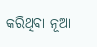କରିଥିବା ନୂଆ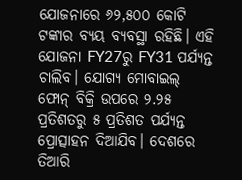ଯୋଜନାରେ ୬୨,୫୦୦ କୋଟି ଟଙ୍କାର ବ୍ୟୟ ବ୍ୟବସ୍ଥା ରହିଛି। ଏହି ଯୋଜନା FY27ରୁ FY31 ପର୍ଯ୍ୟନ୍ତ ଚାଲିବ। ଯୋଗ୍ୟ ମୋବାଇଲ୍ ଫୋନ୍ ବିକ୍ରି ଉପରେ ୨.୨୫ ପ୍ରତିଶତରୁ ୫ ପ୍ରତିଶତ ପର୍ଯ୍ୟନ୍ତ ପ୍ରୋତ୍ସାହନ ଦିଆଯିବ। ଦେଶରେ ତିଆରି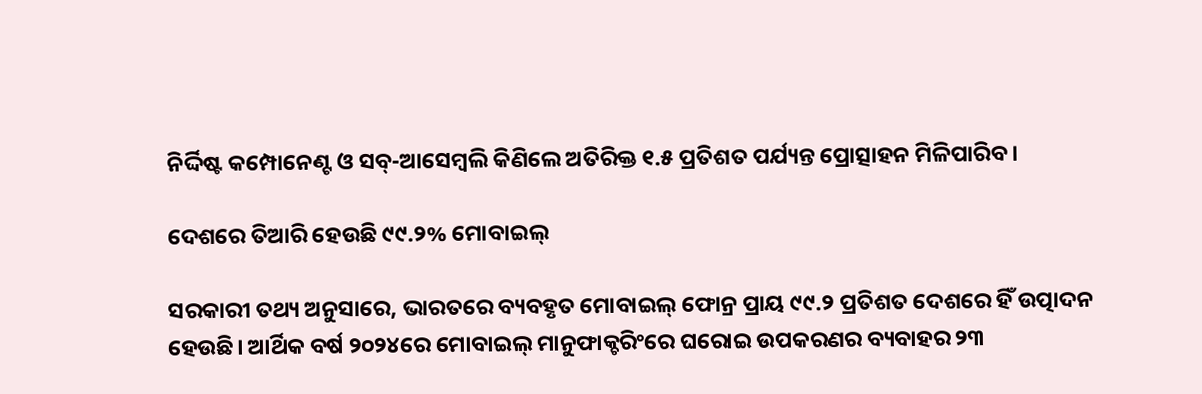ନିର୍ଦ୍ଦିଷ୍ଟ କମ୍ପୋନେଣ୍ଟ ଓ ସବ୍-ଆସେମ୍ବଲି କିଣିଲେ ଅତିରିକ୍ତ ୧.୫ ପ୍ରତିଶତ ପର୍ଯ୍ୟନ୍ତ ପ୍ରୋତ୍ସାହନ ମିଳିପାରିବ।

ଦେଶରେ ତିଆରି ହେଉଛି ୯୯.୨% ମୋବାଇଲ୍

ସରକାରୀ ତଥ୍ୟ ଅନୁସାରେ, ଭାରତରେ ବ୍ୟବହୃତ ମୋବାଇଲ୍ ଫୋନ୍ର ପ୍ରାୟ ୯୯.୨ ପ୍ରତିଶତ ଦେଶରେ ହିଁ ଉତ୍ପାଦନ ହେଉଛି। ଆର୍ଥିକ ବର୍ଷ ୨୦୨୪ରେ ମୋବାଇଲ୍ ମାନୁଫାକ୍ଚରିଂରେ ଘରୋଇ ଉପକରଣର ବ୍ୟବାହର ୨୩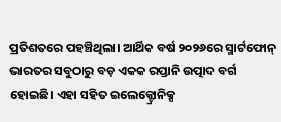ପ୍ରତିଶତରେ ପହଞ୍ଚିଥିଲା। ଆର୍ଥିକ ବର୍ଷ ୨୦୨୬ରେ ସ୍ମାର୍ଟଫୋନ୍ ଭାରତର ସବୁଠାରୁ ବଡ଼ ଏକକ ରପ୍ତାନି ଉତ୍ପାଦ ବର୍ଗ ହୋଇଛି। ଏହା ସହିତ ଇଲେକ୍ଟ୍ରୋନିକ୍ସ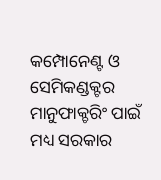କମ୍ପୋନେଣ୍ଟ ଓ ସେମିକଣ୍ଡକ୍ଟର ମାନୁଫାକ୍ଚରିଂ ପାଇଁ ମଧ୍ୟ ସରକାର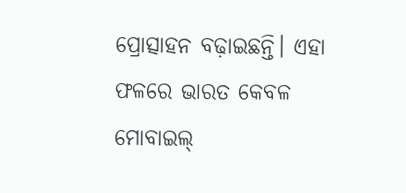ପ୍ରୋତ୍ସାହନ ବଢ଼ାଇଛନ୍ତି। ଏହା ଫଳରେ ଭାରତ କେବଳ ମୋବାଇଲ୍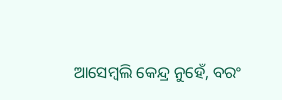ଆସେମ୍ବଲି କେନ୍ଦ୍ର ନୁହେଁ, ବରଂ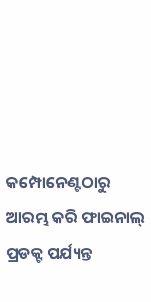କମ୍ପୋନେଣ୍ଟଠାରୁ ଆରମ୍ଭ କରି ଫାଇନାଲ୍ ପ୍ରଡକ୍ଟ ପର୍ଯ୍ୟନ୍ତ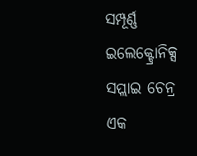ସମ୍ପୂର୍ଣ୍ଣ ଇଲେକ୍ଟ୍ରୋନିକ୍ସ ସପ୍ଲାଇ ଚେନ୍ର ଏକ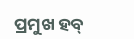ପ୍ରମୁଖ ହବ୍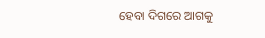ହେବା ଦିଗରେ ଆଗକୁ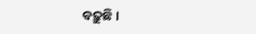ବଢ଼ୁଛି।